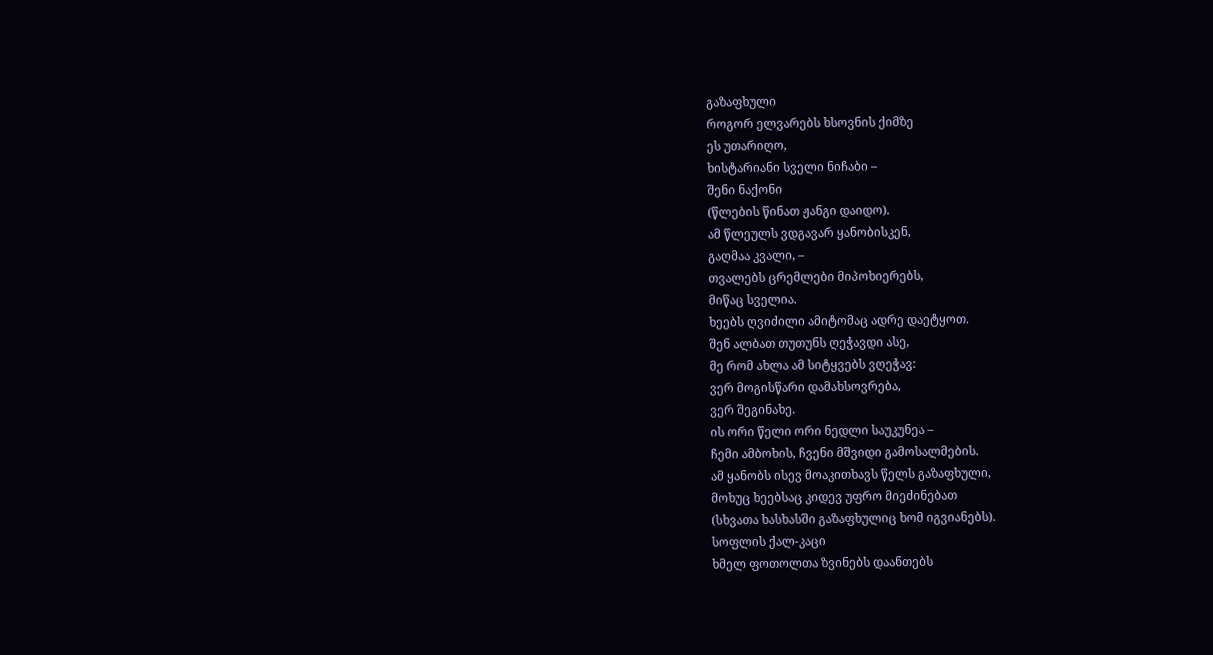გაზაფხული
როგორ ელვარებს ხსოვნის ქიმზე
ეს უთარიღო,
ხისტარიანი სველი ნიჩაბი –
შენი ნაქონი
(წლების წინათ ჟანგი დაიდო).
ამ წლეულს ვდგავარ ყანობისკენ,
გაღმაა კვალი, –
თვალებს ცრემლები მიპოხიერებს,
მიწაც სველია.
ხეებს ღვიძილი ამიტომაც ადრე დაეტყოთ.
შენ ალბათ თუთუნს ღეჭავდი ასე,
მე რომ ახლა ამ სიტყვებს ვღეჭავ:
ვერ მოგისწარი დამახსოვრება,
ვერ შეგინახე.
ის ორი წელი ორი ნედლი საუკუნეა –
ჩემი ამბოხის, ჩვენი მშვიდი გამოსალმების.
ამ ყანობს ისევ მოაკითხავს წელს გაზაფხული,
მოხუც ხეებსაც კიდევ უფრო მიეძინებათ
(სხვათა ხასხასში გაზაფხულიც ხომ იგვიანებს).
სოფლის ქალ-კაცი
ხმელ ფოთოლთა ზვინებს დაანთებს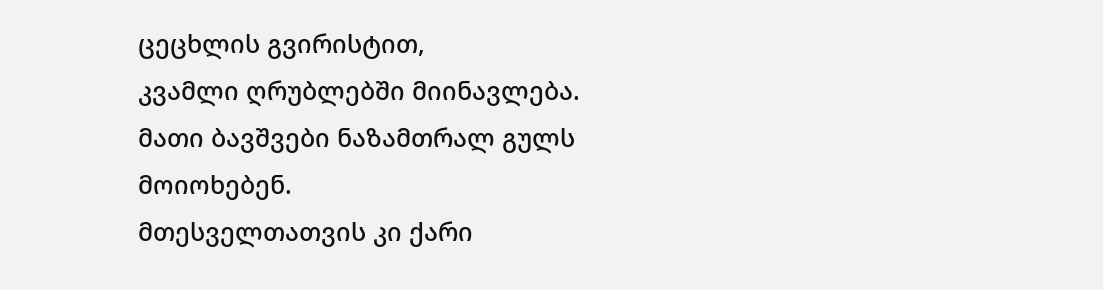ცეცხლის გვირისტით,
კვამლი ღრუბლებში მიინავლება.
მათი ბავშვები ნაზამთრალ გულს მოიოხებენ.
მთესველთათვის კი ქარი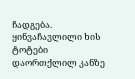ჩადგება.
ყინვაჩავლილი ხის ტოტები
დაორთქლილ კანზე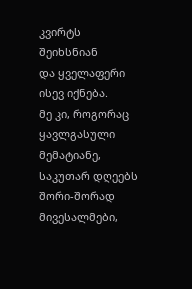კვირტს შეიხსნიან
და ყველაფერი ისევ იქნება.
მე კი, როგორაც ყავლგასული მემატიანე,
საკუთარ დღეებს
შორი-შორად მივესალმები,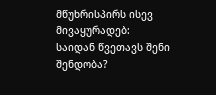მწუხრისპირს ისევ მივაყურადებ:
საიდან წვეთავს შენი შენდობა?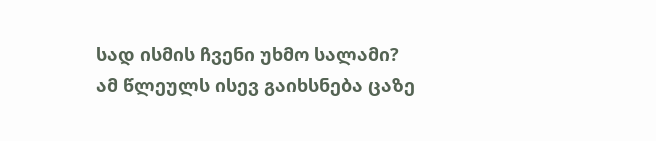სად ისმის ჩვენი უხმო სალამი?
ამ წლეულს ისევ გაიხსნება ცაზე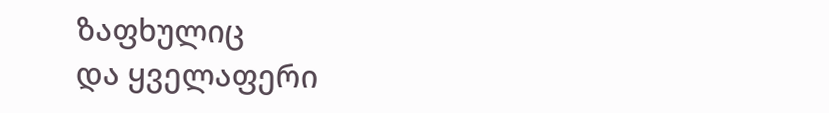ზაფხულიც
და ყველაფერი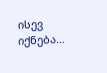ისევ იქნება…